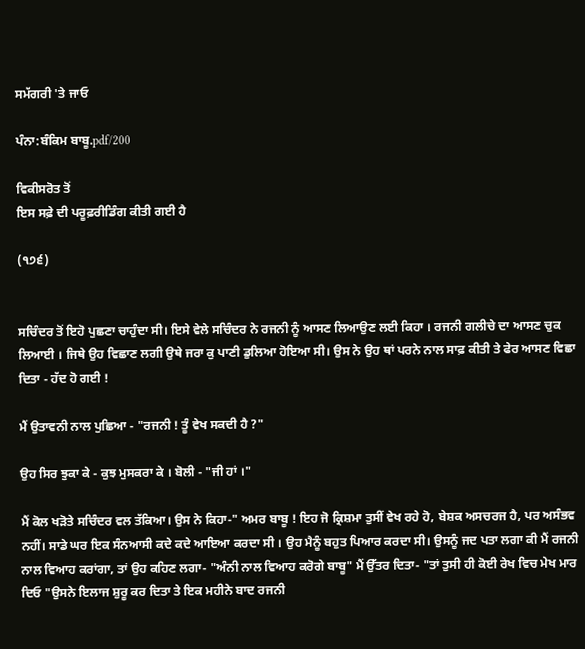ਸਮੱਗਰੀ 'ਤੇ ਜਾਓ

ਪੰਨਾ:ਬੰਕਿਮ ਬਾਬੂ.pdf/200

ਵਿਕੀਸਰੋਤ ਤੋਂ
ਇਸ ਸਫ਼ੇ ਦੀ ਪਰੂਫ਼ਰੀਡਿੰਗ ਕੀਤੀ ਗਈ ਹੈ

(੧੭੬)


ਸਚਿੰਦਰ ਤੋਂ ਇਹੋ ਪੁਛਣਾ ਚਾਹੁੰਦਾ ਸੀ। ਇਸੇ ਵੇਲੇ ਸਚਿੰਦਰ ਨੇ ਰਜਨੀ ਨੂੰ ਆਸਣ ਲਿਆਉਣ ਲਈ ਕਿਹਾ । ਰਜਨੀ ਗਲੀਚੇ ਦਾ ਆਸਣ ਚੁਕ ਲਿਆਈ । ਜਿਥੇ ਉਹ ਵਿਛਾਣ ਲਗੀ ਉਥੇ ਜਰਾ ਕੁ ਪਾਣੀ ਡੁਲਿਆ ਹੋਇਆ ਸੀ। ਉਸ ਨੇ ਉਹ ਥਾਂ ਪਰਨੇ ਨਾਲ ਸਾਫ਼ ਕੀਤੀ ਤੇ ਫੇਰ ਆਸਣ ਵਿਛਾ ਦਿਤਾ - ਹੱਦ ਹੋ ਗਈ !

ਮੈਂ ਉਤਾਵਨੀ ਨਾਲ ਪੁਛਿਆ - "ਰਜਨੀ ! ਤੂੰ ਵੇਖ ਸਕਦੀ ਹੈ ?"

ਉਹ ਸਿਰ ਝੁਕਾ ਕੇ - ਕੁਝ ਮੁਸਕਰਾ ਕੇ । ਬੋਲੀ - "ਜੀ ਹਾਂ ।"

ਮੈਂ ਕੋਲ ਖੜੋਤੇ ਸਚਿੰਦਰ ਵਲ ਤੱਕਿਆ। ਉਸ ਨੇ ਕਿਹਾ-" ਅਮਰ ਬਾਬੂ ! ਇਹ ਜੋ ਕ੍ਰਿਸ਼ਮਾ ਤੁਸੀਂ ਵੇਖ ਰਹੇ ਹੋ, ਬੇਸ਼ਕ ਅਸਚਰਜ ਹੈ, ਪਰ ਅਸੰਭਵ ਨਹੀਂ। ਸਾਡੇ ਘਰ ਇਕ ਸੰਨਆਸੀ ਕਦੇ ਕਦੇ ਆਇਆ ਕਰਦਾ ਸੀ । ਉਹ ਮੈਨੂੰ ਬਹੁਤ ਪਿਆਰ ਕਰਦਾ ਸੀ। ਉਸਨੂੰ ਜਦ ਪਤਾ ਲਗਾ ਕੀ ਮੈਂ ਰਜਨੀ ਨਾਲ ਵਿਆਹ ਕਰਾਂਗਾ, ਤਾਂ ਉਹ ਕਹਿਣ ਲਗਾ- "ਅੰਨੀ ਨਾਲ ਵਿਆਹ ਕਰੋਗੇ ਬਾਬੂ" ਮੈਂ ਉੱਤਰ ਦਿਤਾ- "ਤਾਂ ਤੁਸੀ ਹੀ ਕੋਈ ਰੇਖ ਵਿਚ ਮੇਖ ਮਾਰ ਦਿਓ "ਉਸਨੇ ਇਲਾਜ ਸ਼ੁਰੂ ਕਰ ਦਿਤਾ ਤੇ ਇਕ ਮਹੀਨੇ ਬਾਦ ਰਜਨੀ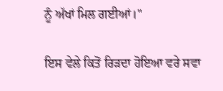ਨੂੰ ਅੱਖਾਂ ਮਿਲ ਗਈਆਂ।"

ਇਸ ਵੇਲੇ ਕਿਤੋਂ ਰਿੜਦਾ ਹੋਇਆ ਵਰੇ ਸਵਾ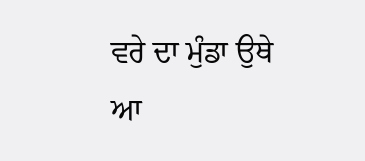ਵਰੇ ਦਾ ਮੁੰਡਾ ਉਥੇ ਆ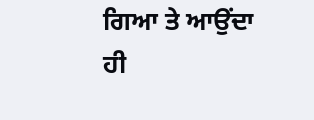ਗਿਆ ਤੇ ਆਉਂਦਾ ਹੀ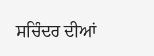ਸਚਿੰਦਰ ਦੀਆਂ